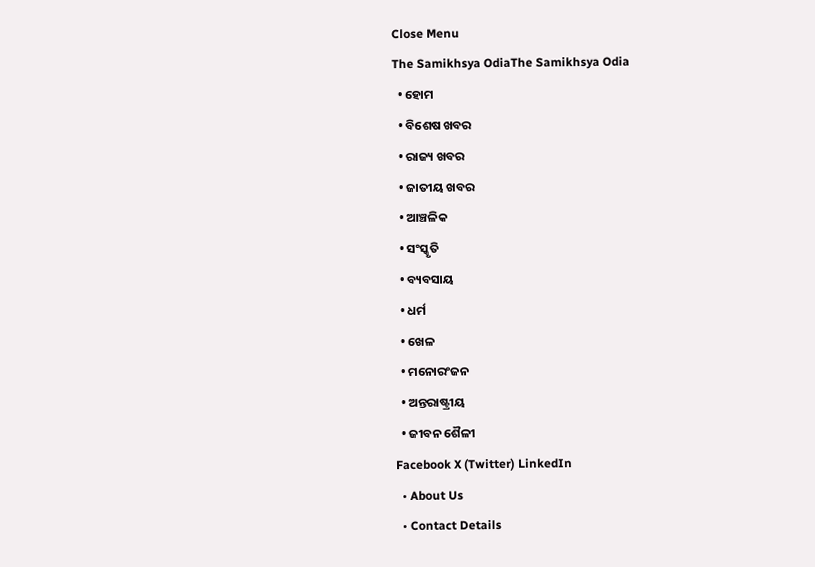Close Menu
The Samikhsya OdiaThe Samikhsya Odia
  • ହୋମ
  • ବିଶେଷ ଖବର
  • ରାଜ୍ୟ ଖବର
  • ଜାତୀୟ ଖବର
  • ଆଞ୍ଚଳିକ
  • ସଂସ୍କୃତି
  • ବ୍ୟବସାୟ
  • ଧର୍ମ
  • ଖେଳ
  • ମନୋରଂଜନ
  • ଅନ୍ତରାଷ୍ଟ୍ରୀୟ
  • ଜୀବନ ଶୈଳୀ
Facebook X (Twitter) LinkedIn
  • About Us
  • Contact Details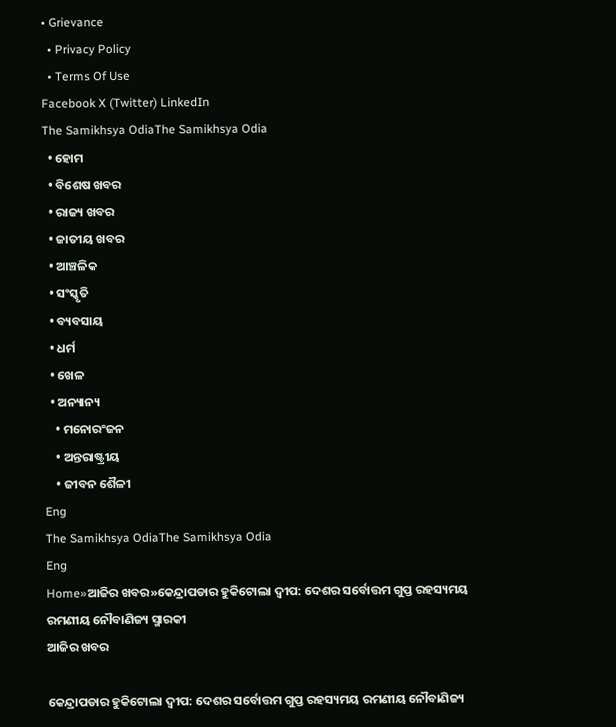• Grievance
  • Privacy Policy
  • Terms Of Use
Facebook X (Twitter) LinkedIn
The Samikhsya OdiaThe Samikhsya Odia
  • ହୋମ
  • ବିଶେଷ ଖବର
  • ରାଜ୍ୟ ଖବର
  • ଜାତୀୟ ଖବର
  • ଆଞ୍ଚଳିକ
  • ସଂସ୍କୃତି
  • ବ୍ୟବସାୟ
  • ଧର୍ମ
  • ଖେଳ
  • ଅନ୍ୟାନ୍ୟ
    • ମନୋରଂଜନ
    • ଅନ୍ତରାଷ୍ଟ୍ରୀୟ
    • ଜୀବନ ଶୈଳୀ
Eng
The Samikhsya OdiaThe Samikhsya Odia
Eng
Home»ଆଜିର ଖବର»କେନ୍ଦ୍ରାପଡାର ହୁକିଟୋଲା ଦ୍ୱୀପ: ଦେଶର ସର୍ବୋତ୍ତମ ଗୁପ୍ତ ରହସ୍ୟମୟ ରମଣୀୟ ନୌବାଣିଜ୍ୟ ସ୍ମାରକୀ
ଆଜିର ଖବର

କେନ୍ଦ୍ରାପଡାର ହୁକିଟୋଲା ଦ୍ୱୀପ: ଦେଶର ସର୍ବୋତ୍ତମ ଗୁପ୍ତ ରହସ୍ୟମୟ ରମଣୀୟ ନୌବାଣିଜ୍ୟ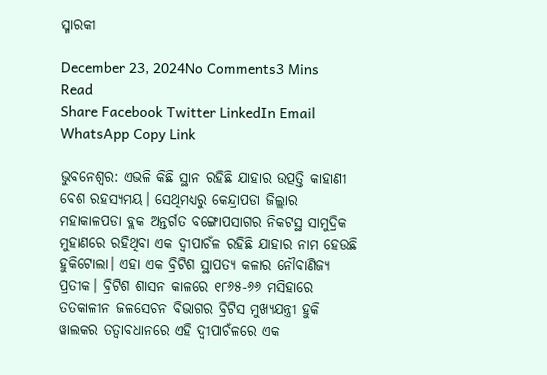ସ୍ମାରକୀ

December 23, 2024No Comments3 Mins Read
Share Facebook Twitter LinkedIn Email WhatsApp Copy Link

ଭୁବନେଶ୍ଵର: ଏଭଳି କିଛି ସ୍ଥାନ ରହିଛି ଯାହାର ଉତ୍ପତ୍ତି କାହାଣୀ ବେଶ ରହସ୍ୟମୟ। ସେଥିମଧ୍ୟରୁ କେନ୍ଦ୍ରାପଡା ଜିଲ୍ଲାର ମହାକାଳପଡା ବ୍ଲକ ଅନ୍ତର୍ଗତ ବଙ୍ଗୋପସାଗର ନିକଟସ୍ଥ ସାମୁଦ୍ରିକ ମୁହାଣରେ ରହିଥିବା ଏକ ଦ୍ୱୀପାଚଁଳ ରହିଛି ଯାହାର ନାମ ହେଉଛି ହୁକିଟୋଲା। ଏହା ଏକ ବ୍ରିଟିଶ ସ୍ଥାପତ୍ୟ କଳାର ନୌବାଣିଜ୍ୟ ପ୍ରତୀକ। ବ୍ରିଟିଶ ଶାସନ କାଳରେ ୧୮୬୫-୬୬ ମସିହାରେ ତତକାଳୀନ ଜଳସେଚନ ବିଭାଗର ବ୍ରିଟିସ ମୁଖ୍ୟଯନ୍ତ୍ରୀ ହୁକି ୱାଲକର ତତ୍ୱାବଧାନରେ ଏହି ଦ୍ୱୀପାଚଁଳରେ ଏକ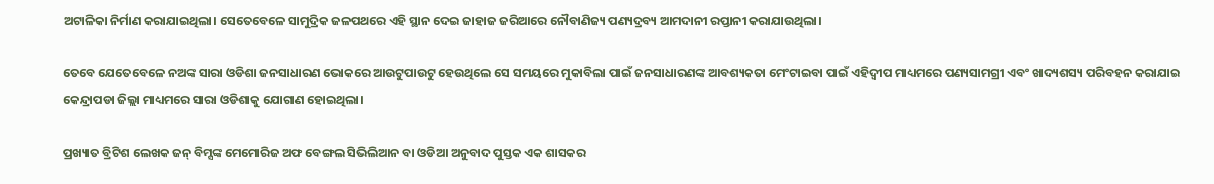ଅଟାଳିକା ନିର୍ମାଣ କରାଯାଇଥିଲା। ସେତେବେଳେ ସାମୁଦ୍ରିକ ଜଳପଥରେ ଏହି ସ୍ଥାନ ଦେଇ ଜାହାଜ ଜରିଆରେ ନୌବାଣିଜ୍ୟ ପଣ୍ୟଦ୍ରବ୍ୟ ଆମଦାନୀ ରପ୍ତାନୀ କରାଯାଉଥିଲା।

ତେବେ ଯେତେବେଳେ ନଅଙ୍କ ସାରା ଓଡିଶା ଜନସାଧାରଣ ଭୋକରେ ଆଉଟୁପାଉଟୁ ହେଉଥିଲେ ସେ ସମୟରେ ମୁକାବିଲା ପାଇଁ ଜନସାଧାରଣଙ୍କ ଆବଶ୍ୟକତା ମେଂଟାଇବା ପାଇଁ ଏହିଦ୍ୱୀପ ମାଧ୍ୟମରେ ପଣ୍ୟସାମଗ୍ରୀ ଏବଂ ଖାଦ୍ୟଶସ୍ୟ ପରିବହନ କରାଯାଇ କେନ୍ଦ୍ରାପଡା ଜିଲ୍ଲା ମାଧ୍ୟମରେ ସାରା ଓଡିଶାକୁ ଯୋଗାଣ ହୋଇଥିଲା।

ପ୍ରଖ୍ୟାତ ବ୍ରିଟିଶ ଲେଖକ ଜନ୍ ବିମ୍ସଙ୍କ ମେମୋରିଜ ଅଫ ବେଙ୍ଗଲ ସିଭିଲିଆନ ବା ଓଡିଆ ଅନୁବାଦ ପୁସ୍ତକ ଏକ ଶାସକର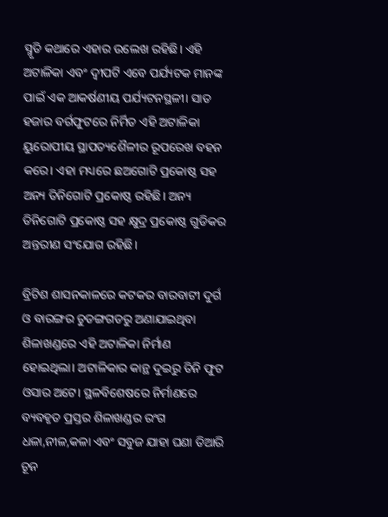ସ୍ମୃତି କଥାରେ ଏହାର ଉଲେଖ ରହିଛି। ଏହି ଅଟାଳିକା ଏବଂ ଦ୍ୱୀପଟି ଏବେ ପର୍ଯ୍ୟଟକ ମାନଙ୍କ ପାଇଁ ଏକ ଆକର୍ଷଣୀୟ ପର୍ଯ୍ୟଟନସ୍ଥଳୀ। ସାତ ହଜାର ବର୍ଗଫୁଟରେ ନିର୍ମିତ ଏହି ଅଟାଳିକା ୟୁରୋପୀୟ ସ୍ଥାପତ୍ୟଶୈଳୀର ରୂପରେଖ ବହନ କରେ। ଏହା ମଧ୍ୟରେ ଛଅଗୋଟି ପ୍ରକୋଷ୍ଠ ସହ ଅନ୍ୟ ତିନିଗୋଟି ପ୍ରକୋଷ୍ଠ ରହିଛି। ଅନ୍ୟ ତିନିଗୋଟି ପ୍ରକୋଷ୍ଠ ସହ କ୍ଷୁଦ୍ର ପ୍ରକୋଷ୍ଠ ଗୁଡିକର ଅନ୍ତରୀଣ ସଂଯୋଗ ରହିଛି।

ବ୍ରିଟିଶ ଶାସନକାଳରେ କଟକର ବାରବାଟୀ ଦୁର୍ଗ ଓ ବାରଙ୍ଗର ଚୁଡଙ୍ଗଗଡରୁ ଅଣାଯାଇଥିବା ଶିଳାଖଣ୍ଡରେ ଏହି ଅଟାଳିକା ନିର୍ମାଣ ହୋଇଥିଲା। ଅଟାଳିକାର କାନ୍ଥ ଦୁଇରୁ ତିନି ଫୁଟ ଓସାର ଅଟେ। ସ୍ଥଳବିଶେଷରେ ନିର୍ମାଣରେ ବ୍ୟବହୃତ ପ୍ରସ୍ତର ଶିଳାଖଣ୍ଡର ରଂଗ ଧଳା,ନୀଳ,କଳା ଏବଂ ସବୁଜ ଯାହା ଘଣା ତିଆରି ଚୂନ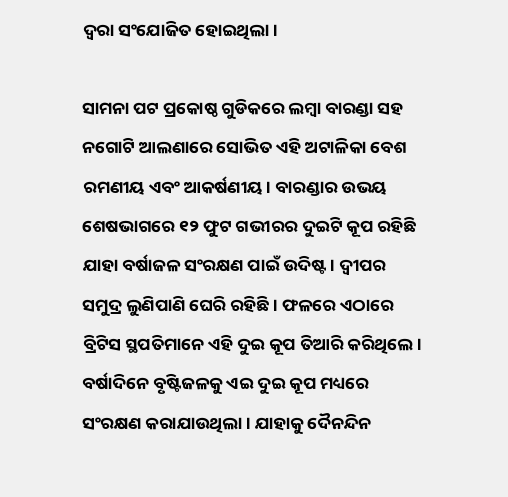ଦ୍ୱରା ସଂଯୋଜିତ ହୋଇଥିଲା।

ସାମନା ପଟ ପ୍ରକୋଷ୍ଠ ଗୁଡିକରେ ଲମ୍ବା ବାରଣ୍ଡା ସହ ନଗୋଟି ଆଲଣାରେ ସୋଭିତ ଏହି ଅଟାଳିକା ବେଶ ରମଣୀୟ ଏବଂ ଆକର୍ଷଣୀୟ। ବାରଣ୍ଡାର ଉଭୟ ଶେଷଭାଗରେ ୧୨ ଫୁଟ ଗଭୀରର ଦୁଇଟି କୂପ ରହିଛି ଯାହା ବର୍ଷାଜଳ ସଂରକ୍ଷଣ ପାଇଁ ଉଦିଷ୍ଟ। ଦ୍ୱୀପର ସମୁଦ୍ର ଲୁଣିପାଣି ଘେରି ରହିଛି। ଫଳରେ ଏଠାରେ ବ୍ରିଟିସ ସ୍ଥପତିମାନେ ଏହି ଦୁଇ କୂପ ତିଆରି କରିଥିଲେ। ବର୍ଷାଦିନେ ବୃଷ୍ଟିଜଳକୁ ଏଇ ଦୁଇ କୂପ ମଧ୍ୟରେ ସଂରକ୍ଷଣ କରାଯାଉଥିଲା। ଯାହାକୁ ଦୈନନ୍ଦିନ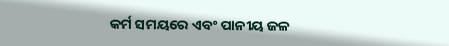କର୍ମ ସମୟରେ ଏବଂ ପାନୀୟ ଜଳ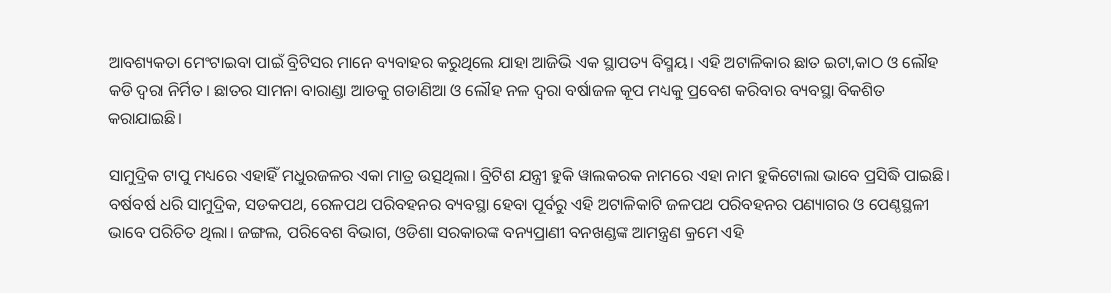ଆବଶ୍ୟକତା ମେଂଟାଇବା ପାଇଁ ବ୍ରିଟିସର ମାନେ ବ୍ୟବାହର କରୁଥିଲେ ଯାହା ଆଜିଭି ଏକ ସ୍ଥାପତ୍ୟ ବିସ୍ମୟ। ଏହି ଅଟାଳିକାର ଛାତ ଇଟା,କାଠ ଓ ଲୌହ କଡି ଦ୍ୱରା ନିର୍ମିତ। ଛାତର ସାମନା ବାରାଣ୍ଡା ଆଡକୁ ଗଡାଣିଆ ଓ ଲୌହ ନଳ ଦ୍ୱରା ବର୍ଷାଜଳ କୂପ ମଧ୍ୟକୁ ପ୍ରବେଶ କରିବାର ବ୍ୟବସ୍ଥା ବିକଶିତ କରାଯାଇଛି।

ସାମୁଦ୍ରିକ ଟାପୁ ମଧ୍ୟରେ ଏହାହିଁ ମଧୁରଜଳର ଏକା ମାତ୍ର ଉତ୍ସଥିଲା। ବ୍ରିଟିଶ ଯନ୍ତ୍ରୀ ହୁକି ୱାଲକରକ ନାମରେ ଏହା ନାମ ହୁକିଟୋଲା ଭାବେ ପ୍ରସିଦ୍ଧି ପାଇଛି। ବର୍ଷବର୍ଷ ଧରି ସାମୁଦ୍ରିକ, ସଡକପଥ, ରେଳପଥ ପରିବହନର ବ୍ୟବସ୍ଥା ହେବା ପୂର୍ବରୁ ଏହି ଅଟାଳିକାଟି ଜଳପଥ ପରିବହନର ପଣ୍ୟାଗର ଓ ପେଣ୍ଠସ୍ଥଳୀ ଭାବେ ପରିଚିତ ଥିଲା। ଜଙ୍ଗଲ, ପରିବେଶ ବିଭାଗ, ଓଡିଶା ସରକାରଙ୍କ ବନ୍ୟପ୍ରାଣୀ ବନଖଣ୍ଡଙ୍କ ଆମନ୍ତ୍ରଣ କ୍ରମେ ଏହି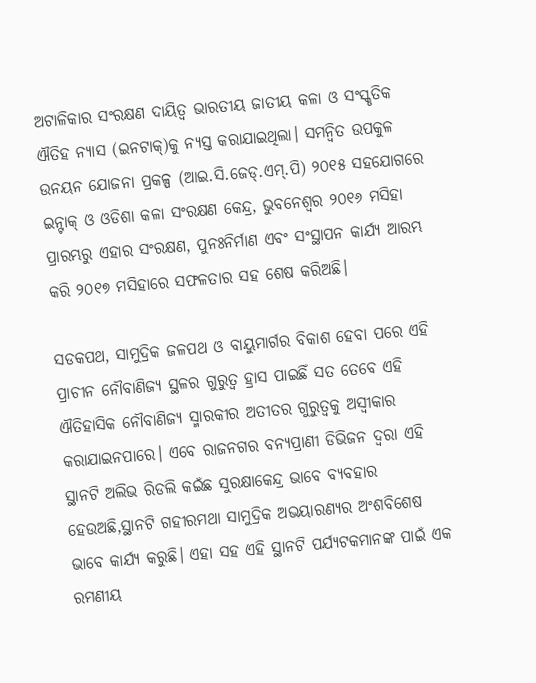ଅଟାଳିକାର ସଂରକ୍ଷଣ ଦାୟିତ୍ୱ ଭାରତୀୟ ଜାତୀୟ କଳା ଓ ସଂସ୍କୃତିକ ଐତିହ ନ୍ୟାସ (ଇନଟାକ୍‌)କୁ ନ୍ୟସ୍ତ କରାଯାଇଥିଲା। ସମନ୍ୱିତ ଉପକୁଳ ଉନୟନ ଯୋଜନା ପ୍ରକଳ୍ପ (ଆଇ.ସି.ଜେଡ୍‌.ଏମ୍‌.ପି) ୨୦୧୫ ସହଯୋଗରେ ଇନ୍ଟାକ୍ ଓ ଓଡିଶା କଳା ସଂରକ୍ଷଣ କେନ୍ଦ୍ର, ଭୁବନେଶ୍ୱର ୨୦୧୬ ମସିହା ପ୍ରାରମ୍ଭରୁ ଏହାର ସଂରକ୍ଷଣ, ପୁନଃନିର୍ମାଣ ଏବଂ ସଂସ୍ଥାପନ କାର୍ଯ୍ୟ ଆରମ୍ଭ କରି ୨୦୧୭ ମସିହାରେ ସଫଳତାର ସହ ଶେଷ କରିଅଛି।

ସଡକପଥ, ସାମୁଦ୍ରିକ ଜଳପଥ ଓ ବାୟୁମାର୍ଗର ବିକାଶ ହେବା ପରେ ଏହି ପ୍ରାଚୀନ ନୌବାଣିଜ୍ୟ ସ୍ଥଳର ଗୁରୁତ୍ୱ ହ୍ରାସ ପାଇଛିଁ ସତ ତେବେ ଏହି ଐତିହାସିକ ନୌବାଣିଜ୍ୟ ସ୍ମାରକୀର ଅତୀତର ଗୁରୁତ୍ୱକୁ ଅସ୍ୱୀକାର କରାଯାଇନପାରେ। ଏବେ ରାଜନଗର ବନ୍ୟପ୍ରାଣୀ ଡିଭିଜନ ଦ୍ୱରା ଏହି ସ୍ଥାନଟି ଅଲିଭ ରିଡଲି କଇଁଛ ସୁରକ୍ଷାକେନ୍ଦ୍ର ଭାବେ ବ୍ୟବହାର ହେଉଅଛି,ସ୍ଥାନଟି ଗହୀରମଥା ସାମୁଦ୍ରିକ ଅଭୟାରଣ୍ୟର ଅଂଶବିଶେଷ ଭାବେ କାର୍ଯ୍ୟ କରୁଛି। ଏହା ସହ ଏହି ସ୍ଥାନଟି ପର୍ଯ୍ୟଟକମାନଙ୍କ ପାଇଁ ଏକ ରମଣୀୟ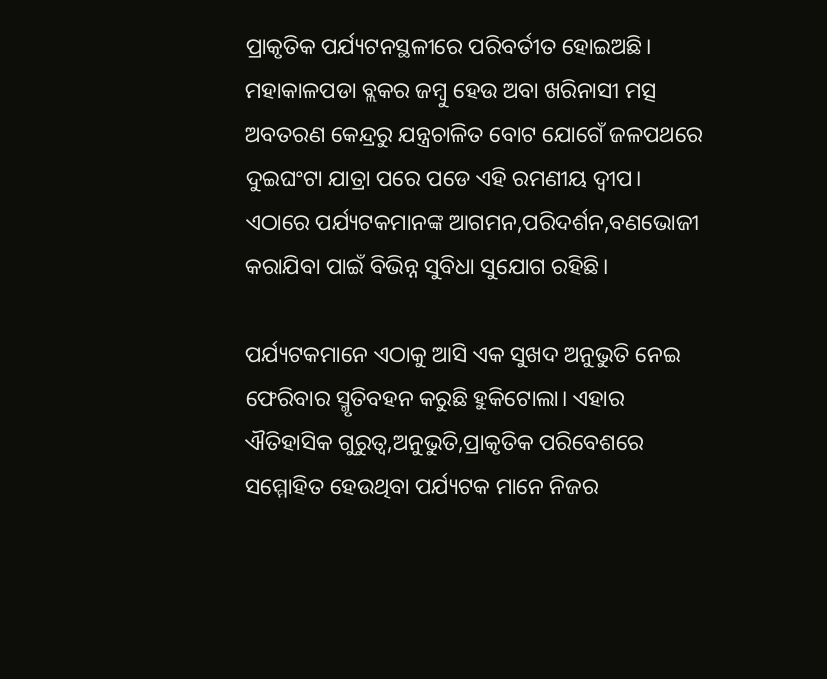ପ୍ରାକୃତିକ ପର୍ଯ୍ୟଟନସ୍ଥଳୀରେ ପରିବର୍ତୀତ ହୋଇଅଛି। ମହାକାଳପଡା ବ୍ଲକର ଜମ୍ବୁ ହେଉ ଅବା ଖରିନାସୀ ମତ୍ସ ଅବତରଣ କେନ୍ଦ୍ରରୁ ଯନ୍ତ୍ରଚାଳିତ ବୋଟ ଯୋଗେଁ ଜଳପଥରେ ଦୁଇଘଂଟା ଯାତ୍ରା ପରେ ପଡେ ଏହି ରମଣୀୟ ଦ୍ୱୀପ। ଏଠାରେ ପର୍ଯ୍ୟଟକମାନଙ୍କ ଆଗମନ,ପରିଦର୍ଶନ,ବଣଭୋଜୀ କରାଯିବା ପାଇଁ ବିଭିନ୍ନ ସୁବିଧା ସୁଯୋଗ ରହିଛି।

ପର୍ଯ୍ୟଟକମାନେ ଏଠାକୁ ଆସି ଏକ ସୁଖଦ ଅନୁଭୁତି ନେଇ ଫେରିବାର ସ୍ମୃତିବହନ କରୁଛି ହୁକିଟୋଲା। ଏହାର ଐତିହାସିକ ଗୁରୁତ୍ୱ,ଅନୁଭୁତି,ପ୍ରାକୃତିକ ପରିବେଶରେ ସମ୍ମୋହିତ ହେଉଥିବା ପର୍ଯ୍ୟଟକ ମାନେ ନିଜର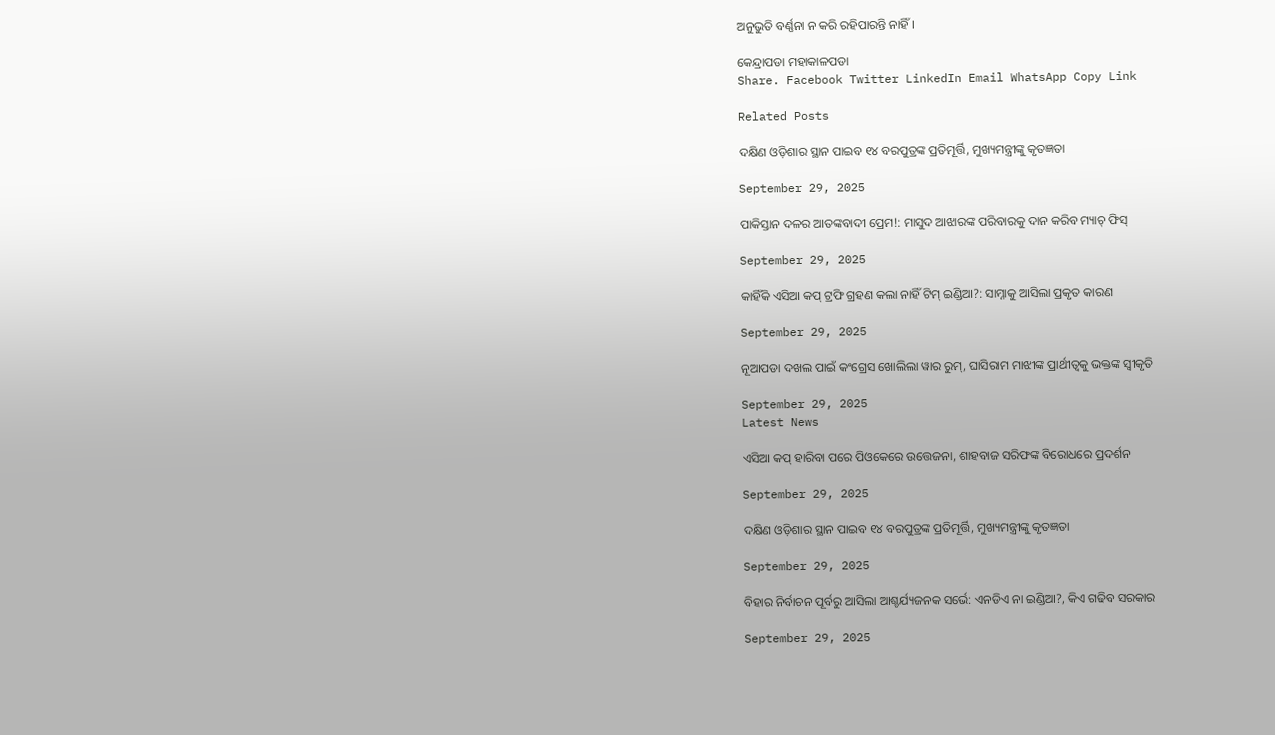ଅନୁଭୁତି ବର୍ଣ୍ଣନା ନ କରି ରହିପାରନ୍ତି ନାହିଁ।

କେନ୍ଦ୍ରାପଡା ମହାକାଳପଡା
Share. Facebook Twitter LinkedIn Email WhatsApp Copy Link

Related Posts

ଦକ୍ଷିଣ ଓଡ଼ିଶାର ସ୍ଥାନ ପାଇବ ୧୪ ବରପୁତ୍ରଙ୍କ ପ୍ରତିମୂର୍ତ୍ତି, ମୁଖ୍ୟମନ୍ତ୍ରୀଙ୍କୁ କୃତଜ୍ଞତା

September 29, 2025

ପାକିସ୍ତାନ ଦଳର ଆତଙ୍କବାଦୀ ପ୍ରେମ!: ମାସୁଦ ଆଝାରଙ୍କ ପରିବାରକୁ ଦାନ କରିବ ମ୍ୟାଚ୍ ଫିସ୍

September 29, 2025

କାହିଁକି ଏସିଆ କପ୍ ଟ୍ରଫି ଗ୍ରହଣ କଲା ନାହିଁ ଟିମ୍ ଇଣ୍ଡିଆ?: ସାମ୍ନାକୁ ଆସିଲା ପ୍ରକୃତ କାରଣ

September 29, 2025

ନୂଆପଡା ଦଖଲ ପାଇଁ କଂଗ୍ରେସ ଖୋଲିଲା ୱାର ରୁମ୍, ଘାସିରାମ ମାଝୀଙ୍କ ପ୍ରାର୍ଥୀତ୍ବକୁ ଭକ୍ତଙ୍କ ସ୍ବୀକୃତି

September 29, 2025
Latest News

ଏସିଆ କପ୍ ହାରିବା ପରେ ପିଓକେରେ ଉତ୍ତେଜନା, ଶାହବାଜ ସରିଫଙ୍କ ବିରୋଧରେ ପ୍ରଦର୍ଶନ

September 29, 2025

ଦକ୍ଷିଣ ଓଡ଼ିଶାର ସ୍ଥାନ ପାଇବ ୧୪ ବରପୁତ୍ରଙ୍କ ପ୍ରତିମୂର୍ତ୍ତି, ମୁଖ୍ୟମନ୍ତ୍ରୀଙ୍କୁ କୃତଜ୍ଞତା

September 29, 2025

ବିହାର ନିର୍ବାଚନ ପୂର୍ବରୁ ଆସିଲା ଆଶ୍ଚର୍ଯ୍ୟଜନକ ସର୍ଭେ: ଏନଡିଏ ନା ଇଣ୍ଡିଆ?, କିଏ ଗଢିବ ସରକାର

September 29, 2025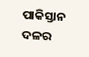ପାକିସ୍ତାନ ଦଳର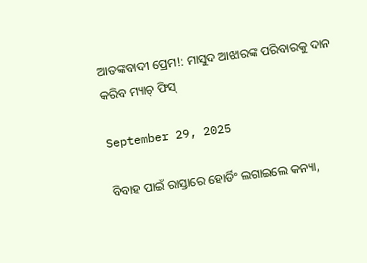ଆତଙ୍କବାଦୀ ପ୍ରେମ!: ମାସୁଦ ଆଝାରଙ୍କ ପରିବାରକୁ ଦାନ କରିବ ମ୍ୟାଚ୍ ଫିସ୍

September 29, 2025

ବିବାହ ପାଇଁ ରାସ୍ତାରେ ହୋର୍ଡିଂ ଲଗାଇଲେ କନ୍ୟା,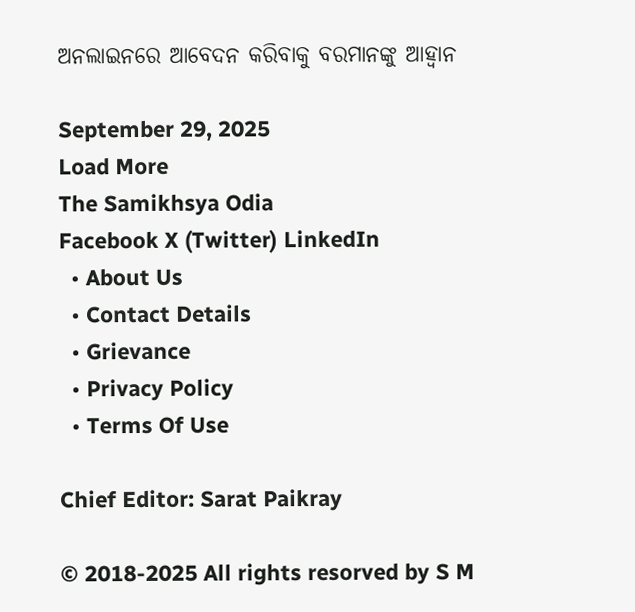ଅନଲାଇନରେ ଆବେଦନ କରିବାକୁ ବରମାନଙ୍କୁ ଆହ୍ବାନ

September 29, 2025
Load More
The Samikhsya Odia
Facebook X (Twitter) LinkedIn
  • About Us
  • Contact Details
  • Grievance
  • Privacy Policy
  • Terms Of Use

Chief Editor: Sarat Paikray

© 2018-2025 All rights resorved by S M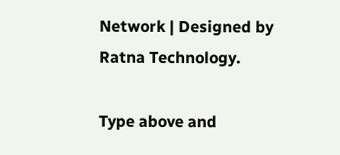Network | Designed by Ratna Technology.

Type above and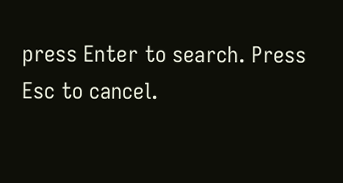press Enter to search. Press Esc to cancel.